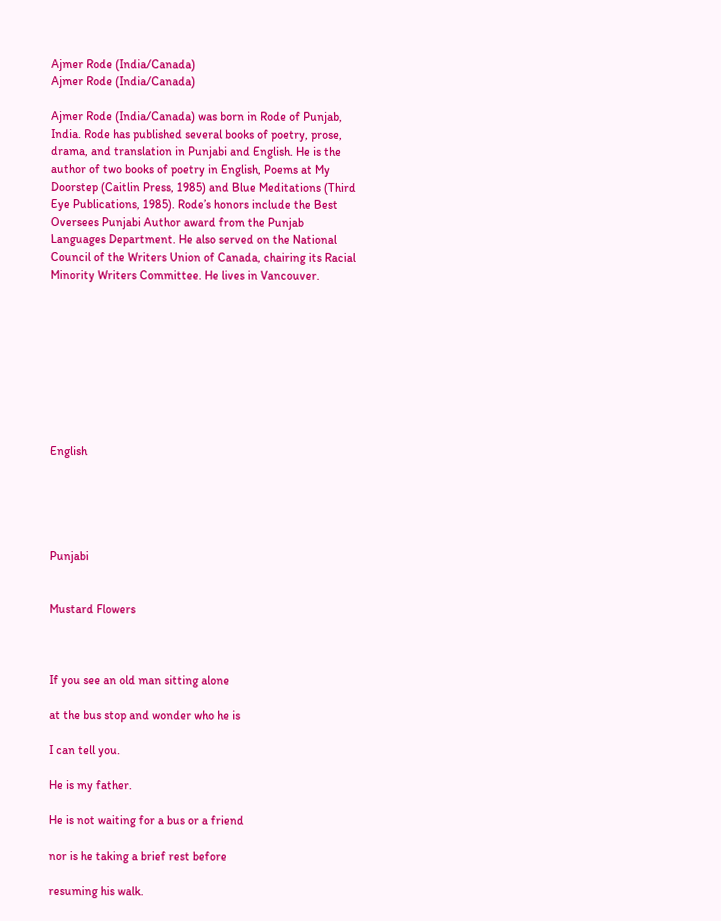Ajmer Rode (India/Canada)
Ajmer Rode (India/Canada)

Ajmer Rode (India/Canada) was born in Rode of Punjab, India. Rode has published several books of poetry, prose, drama, and translation in Punjabi and English. He is the author of two books of poetry in English, Poems at My Doorstep (Caitlin Press, 1985) and Blue Meditations (Third Eye Publications, 1985). Rode’s honors include the Best Oversees Punjabi Author award from the Punjab Languages Department. He also served on the National Council of the Writers Union of Canada, chairing its Racial Minority Writers Committee. He lives in Vancouver.









English





Punjabi


Mustard Flowers



If you see an old man sitting alone

at the bus stop and wonder who he is

I can tell you.

He is my father.

He is not waiting for a bus or a friend

nor is he taking a brief rest before

resuming his walk.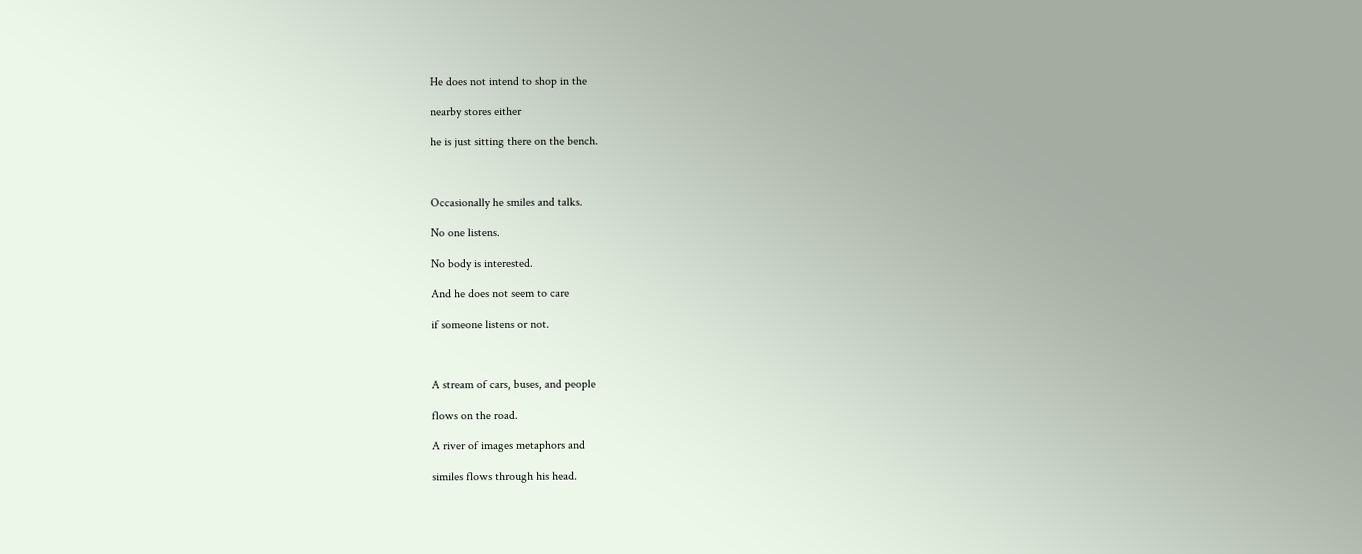He does not intend to shop in the

nearby stores either

he is just sitting there on the bench.



Occasionally he smiles and talks.

No one listens.

No body is interested.

And he does not seem to care

if someone listens or not.



A stream of cars, buses, and people

flows on the road.

A river of images metaphors and

similes flows through his head.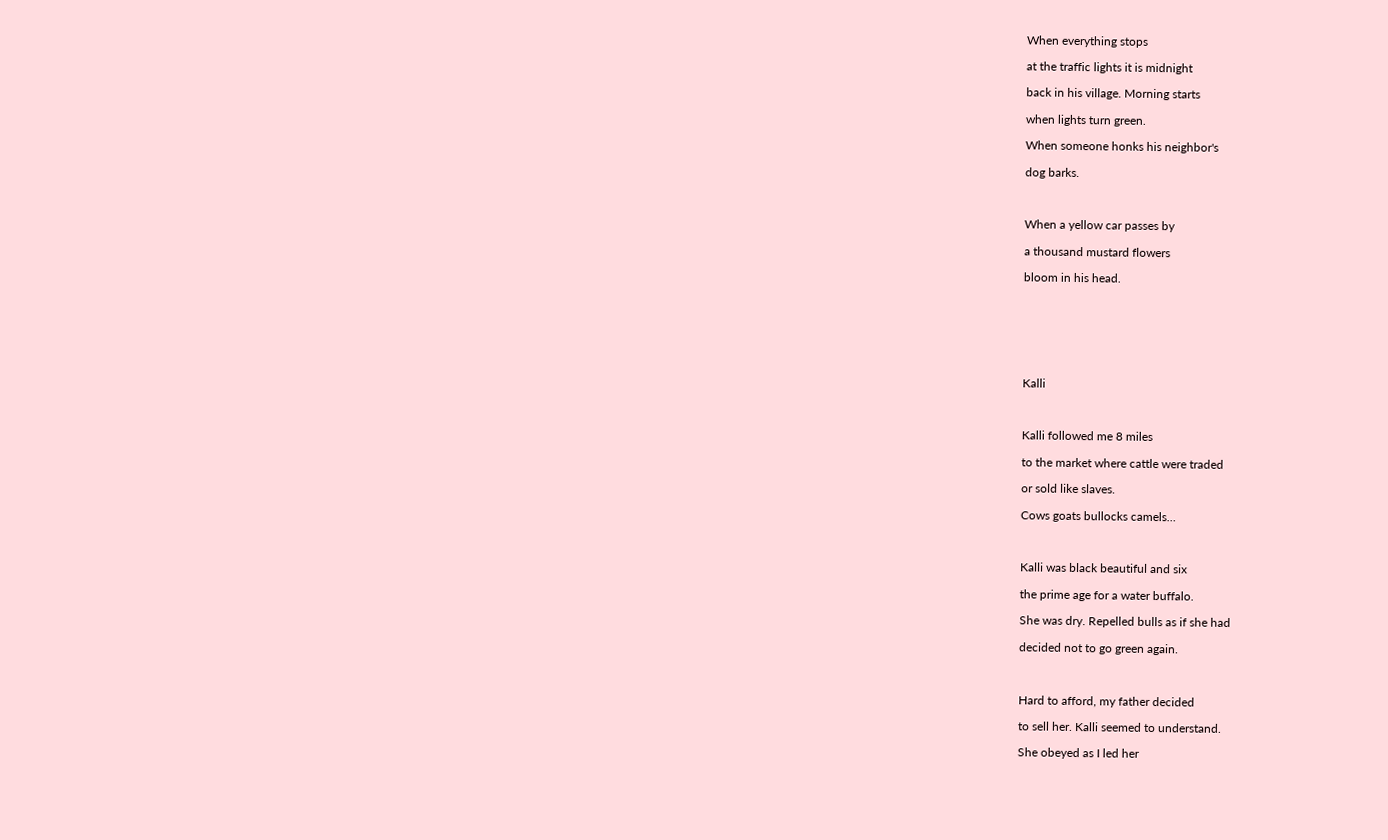When everything stops

at the traffic lights it is midnight

back in his village. Morning starts

when lights turn green.

When someone honks his neighbor's

dog barks.



When a yellow car passes by

a thousand mustard flowers

bloom in his head.







Kalli



Kalli followed me 8 miles

to the market where cattle were traded

or sold like slaves.

Cows goats bullocks camels…



Kalli was black beautiful and six

the prime age for a water buffalo.

She was dry. Repelled bulls as if she had

decided not to go green again.



Hard to afford, my father decided

to sell her. Kalli seemed to understand.

She obeyed as I led her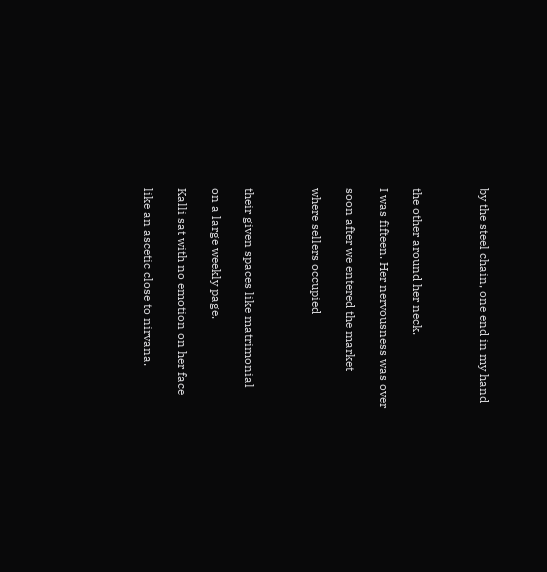by the steel chain, one end in my hand



the other around her neck.

I was fifteen. Her nervousness was over

soon after we entered the market

where sellers occupied



their given spaces like matrimonial

on a large weekly page.

Kalli sat with no emotion on her face

like an ascetic close to nirvana.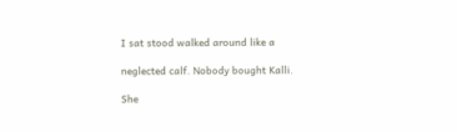I sat stood walked around like a

neglected calf. Nobody bought Kalli.

She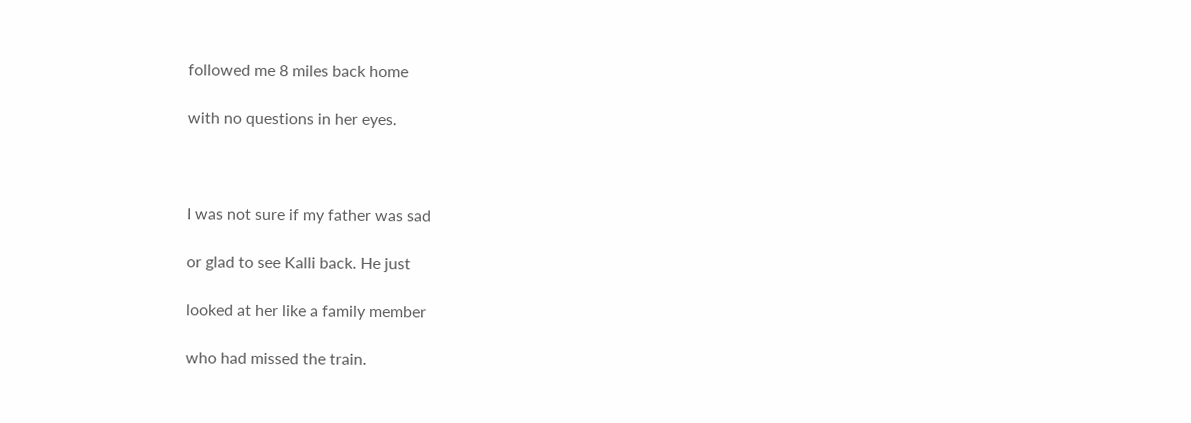followed me 8 miles back home

with no questions in her eyes.



I was not sure if my father was sad

or glad to see Kalli back. He just

looked at her like a family member

who had missed the train.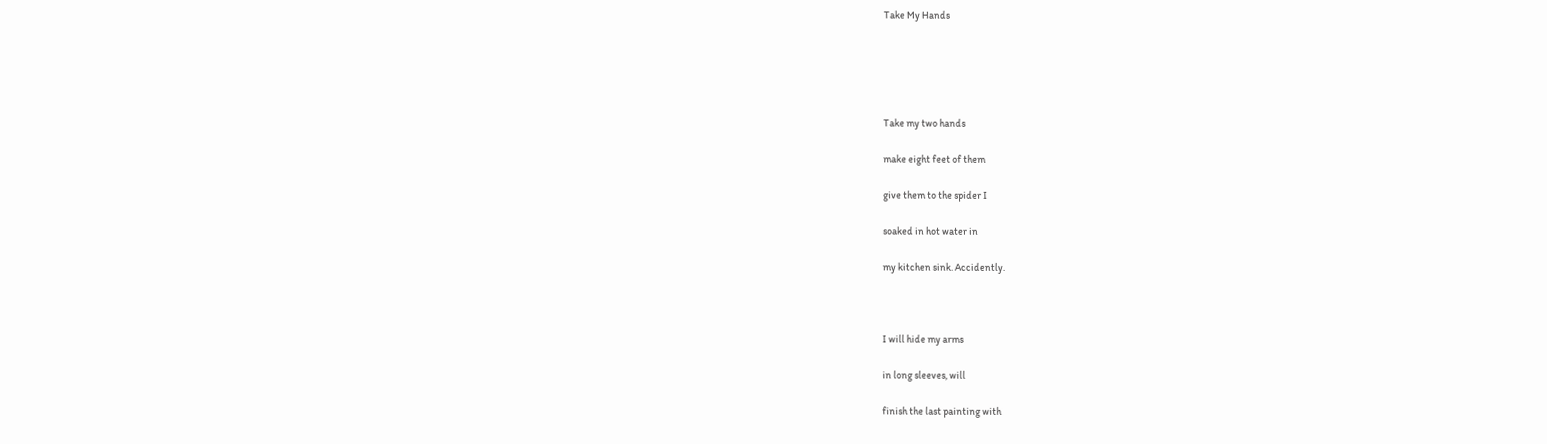Take My Hands





Take my two hands

make eight feet of them

give them to the spider I

soaked in hot water in

my kitchen sink. Accidently.



I will hide my arms

in long sleeves, will

finish the last painting with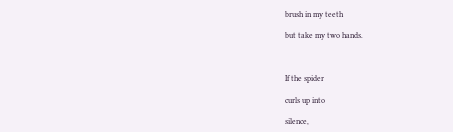brush in my teeth

but take my two hands.



If the spider

curls up into

silence,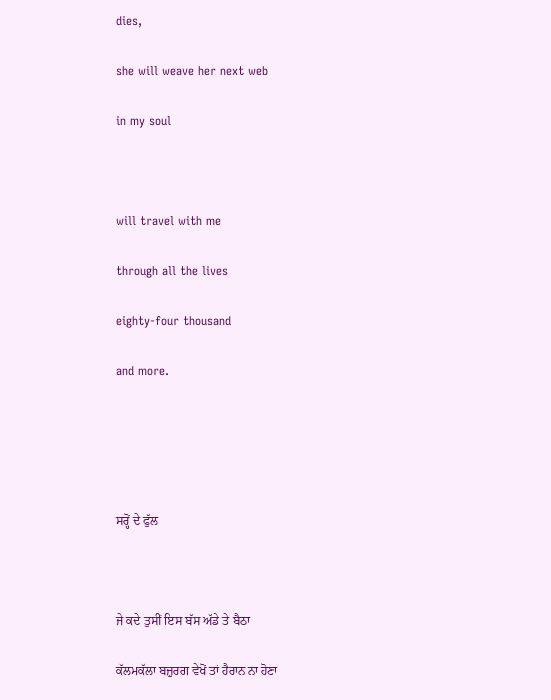dies,

she will weave her next web

in my soul



will travel with me

through all the lives

eighty-four thousand

and more.





ਸਰ੍ਹੋਂ ਦੇ ਫੁੱਲ



ਜੇ ਕਦੇ ਤੁਸੀਂ ਇਸ ਬੱਸ ਅੱਡੇ ਤੇ ਬੈਠਾ

ਕੱਲਮਕੱਲਾ ਬਜ਼ੁਰਗ ਵੇਖੋਂ ਤਾਂ ਹੈਰਾਨ ਨਾ ਹੋਣਾ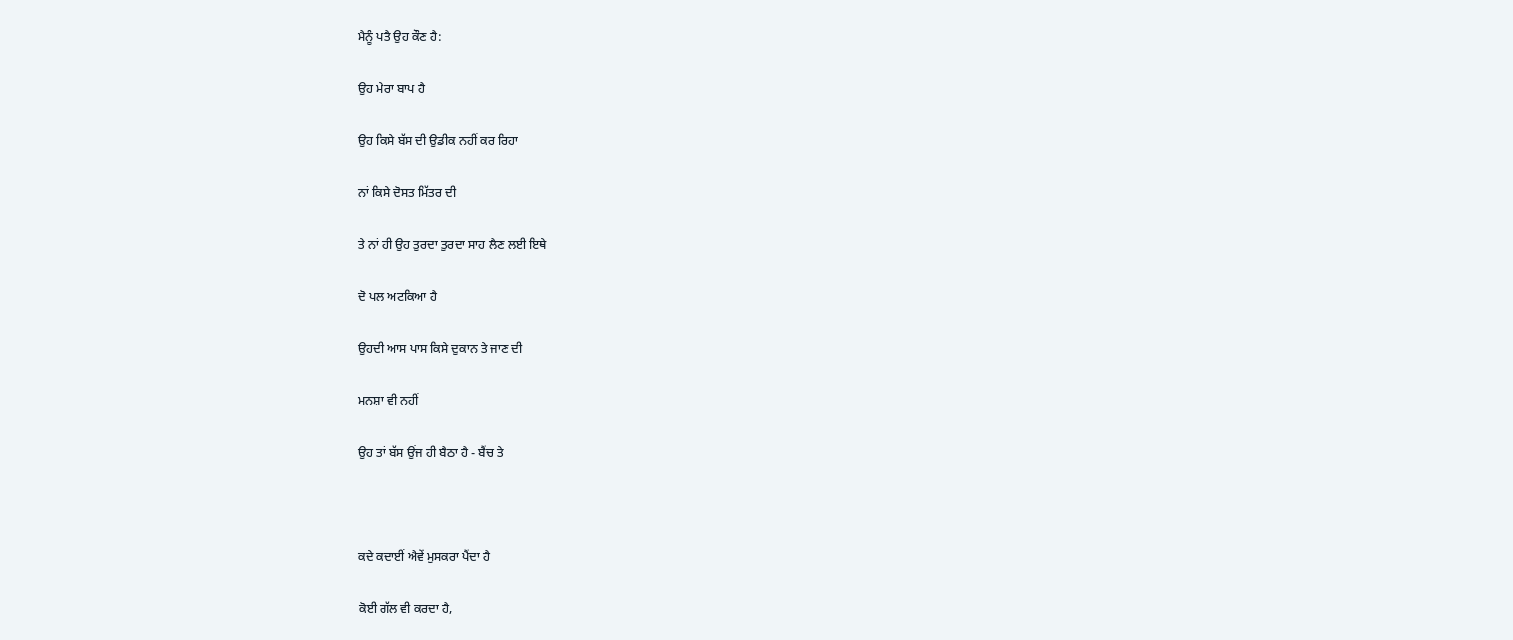ਮੈਨੂੰ ਪਤੈ ਉਹ ਕੌਣ ਹੈ:

ਉਹ ਮੇਰਾ ਬਾਪ ਹੈ

ਉਹ ਕਿਸੇ ਬੱਸ ਦੀ ਉਡੀਕ ਨਹੀਂ ਕਰ ਰਿਹਾ

ਨਾਂ ਕਿਸੇ ਦੋਸਤ ਮਿੱਤਰ ਦੀ

ਤੇ ਨਾਂ ਹੀ ਉਹ ਤੁਰਦਾ ਤੁਰਦਾ ਸਾਹ ਲੈਣ ਲਈ ਇਥੇ

ਦੋ ਪਲ ਅਟਕਿਆ ਹੈ

ਉਹਦੀ ਆਸ ਪਾਸ ਕਿਸੇ ਦੁਕਾਨ ਤੇ ਜਾਣ ਦੀ

ਮਨਸ਼ਾ ਵੀ ਨਹੀਂ

ਉਹ ਤਾਂ ਬੱਸ ਉਂਜ ਹੀ ਬੈਠਾ ਹੈ - ਬੈਂਚ ਤੇ



ਕਦੇ ਕਦਾਈਂ ਐਵੇਂ ਮੁਸਕਰਾ ਪੈਂਦਾ ਹੈ

ਕੋਈ ਗੱਲ ਵੀ ਕਰਦਾ ਹੈ,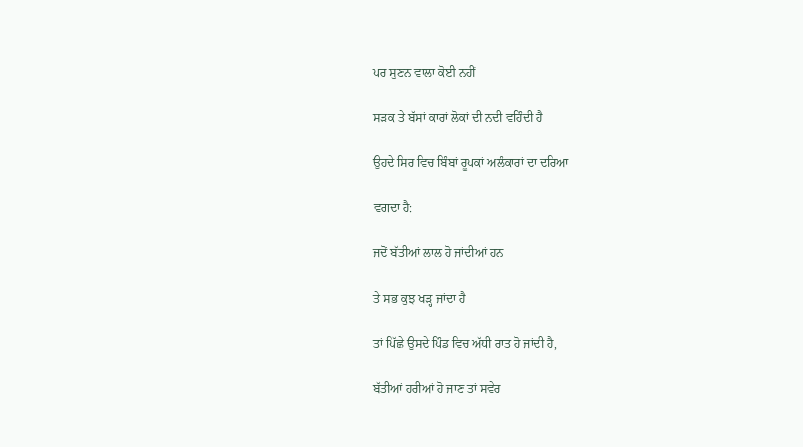ਪਰ ਸੁਣਨ ਵਾਲਾ ਕੋਈ ਨਹੀਂ

ਸੜਕ ਤੇ ਬੱਸਾਂ ਕਾਰਾਂ ਲੋਕਾਂ ਦੀ ਨਦੀ ਵਹਿੰਦੀ ਹੈ

ਉਹਦੇ ਸਿਰ ਵਿਚ ਬਿੰਬਾਂ ਰੂਪਕਾਂ ਅਲੰਕਾਰਾਂ ਦਾ ਦਰਿਆ

ਵਗਦਾ ਹੈ:

ਜਦੋਂ ਬੱਤੀਆਂ ਲਾਲ ਹੋ ਜਾਂਦੀਆਂ ਹਨ

ਤੇ ਸਭ ਕੁਝ ਖੜ੍ਹ ਜਾਂਦਾ ਹੈ

ਤਾਂ ਪਿੱਛੇ ਉਸਦੇ ਪਿੰਡ ਵਿਚ ਅੱਧੀ ਰਾਤ ਹੋ ਜਾਂਦੀ ਹੈ,

ਬੱਤੀਆਂ ਹਰੀਆਂ ਹੋ ਜਾਣ ਤਾਂ ਸਵੇਰ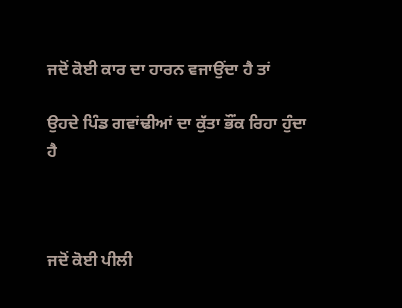ਜਦੋਂ ਕੋਈ ਕਾਰ ਦਾ ਹਾਰਨ ਵਜਾਉਂਦਾ ਹੈ ਤਾਂ

ਉਹਦੇ ਪਿੰਡ ਗਵਾਂਢੀਆਂ ਦਾ ਕੁੱਤਾ ਭੌਂਕ ਰਿਹਾ ਹੁੰਦਾ ਹੈ



ਜਦੋਂ ਕੋਈ ਪੀਲੀ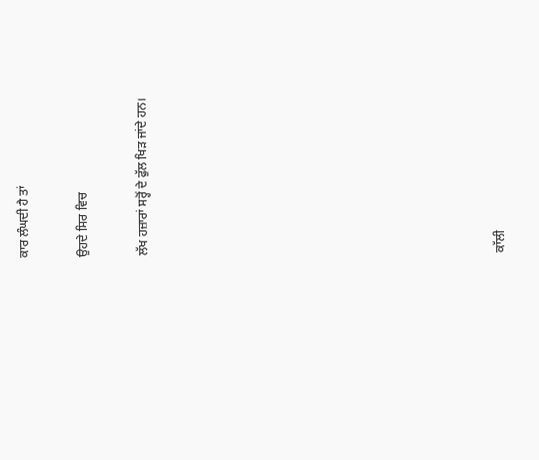ਕਾਰ ਲੰਘਦੀ ਹੈ ਤਾਂ

ਉਹਦੇ ਸਿਰ ਵਿਚ

ਲੱਖ ਹਜ਼ਾਰਾਂ ਸਰ੍ਹੋਂ ਦੇ ਫੁੱਲ ਖਿੜ ਜਾਂਦੇ ਹਨ।











ਕਾੱਲੀ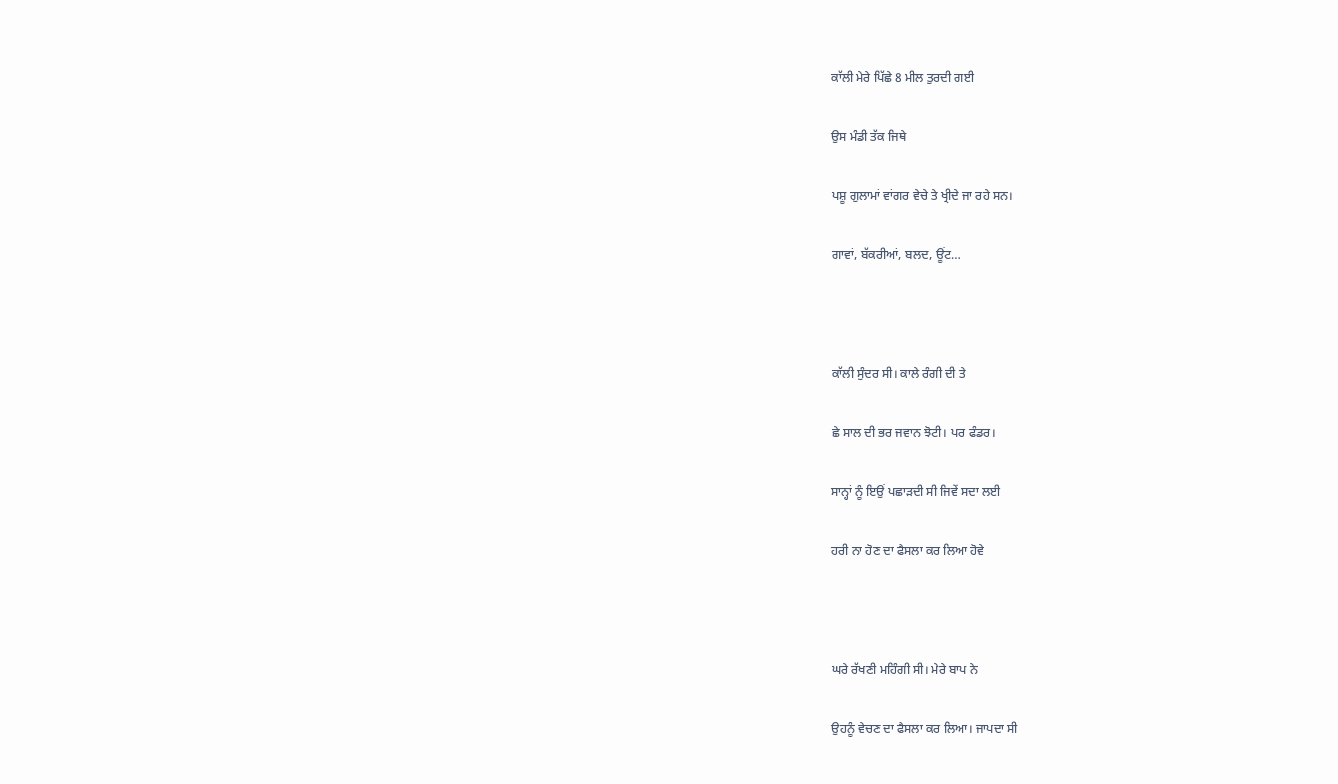ਕਾੱਲੀ ਮੇਰੇ ਪਿੱਛੇ 8 ਮੀਲ ਤੁਰਦੀ ਗਈ

ਉਸ ਮੰਡੀ ਤੱਕ ਜਿਥੇ

ਪਸ਼ੂ ਗੁਲਾਮਾਂ ਵਾਂਗਰ ਵੇਚੇ ਤੇ ਖ੍ਰੀਦੇ ਜਾ ਰਹੇ ਸਨ।

ਗਾਵਾਂ, ਬੱਕਰੀਆਂ, ਬਲਦ, ਊਂਟ…



ਕਾੱਲੀ ਸੁੰਦਰ ਸੀ। ਕਾਲੇ ਰੰਗੀ ਦੀ ਤੇ

ਛੇ ਸਾਲ ਦੀ ਭਰ ਜਵਾਨ ਝੋਟੀ। ਪਰ ਫੰਡਰ।

ਸਾਨ੍ਹਾਂ ਨੂੰ ਇਉਂ ਪਛਾੜਦੀ ਸੀ ਜਿਵੇਂ ਸਦਾ ਲਈ

ਹਰੀ ਨਾ ਹੋਣ ਦਾ ਫੈਸਲਾ ਕਰ ਲਿਆ ਹੋਵੇ



ਘਰੇ ਰੱਖਣੀ ਮਹਿੰਗੀ ਸੀ। ਮੇਰੇ ਬਾਪ ਨੇ

ਉਹਨੂੰ ਵੇਚਣ ਦਾ ਫੈਸਲਾ ਕਰ ਲਿਆ। ਜਾਪਦਾ ਸੀ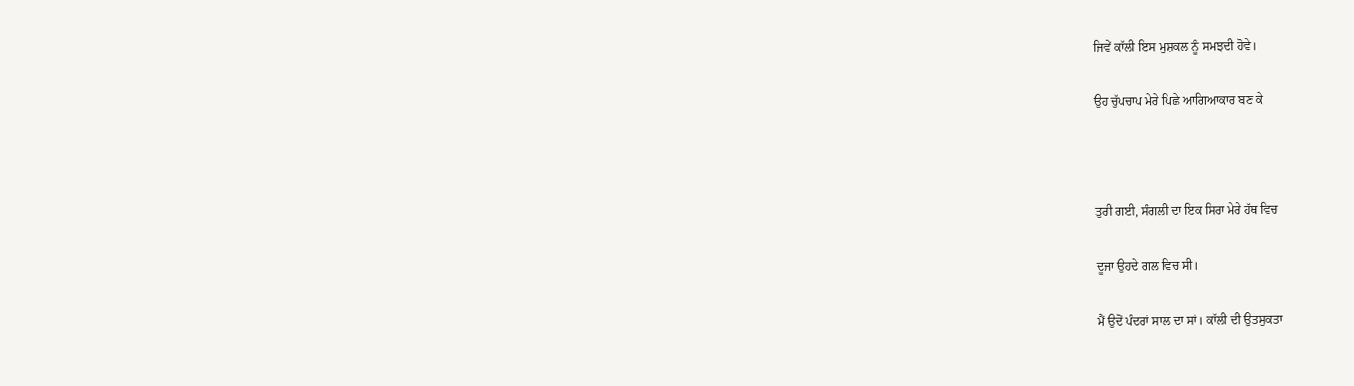ਜਿਵੇਂ ਕਾੱਲੀ ਇਸ ਮੁਸ਼ਕਲ ਨੂੰ ਸਮਝਦੀ ਹੋਵੇ।

ਉਹ ਚੁੱਪਚਾਪ ਮੇਰੇ ਪਿਛੇ ਆਗਿਆਕਾਰ ਬਣ ਕੇ



ਤੁਰੀ ਗਈ, ਸੰਗਲੀ ਦਾ ਇਕ ਸਿਰਾ ਮੇਰੇ ਹੱਥ ਵਿਚ

ਦੂਜਾ ਉਹਦੇ ਗਲ ਵਿਚ ਸੀ।

ਮੈਂ ਉਦੋਂ ਪੰਦਰਾਂ ਸਾਲ ਦਾ ਸਾਂ। ਕਾੱਲੀ ਦੀ ਉਤਸੁਕਤਾ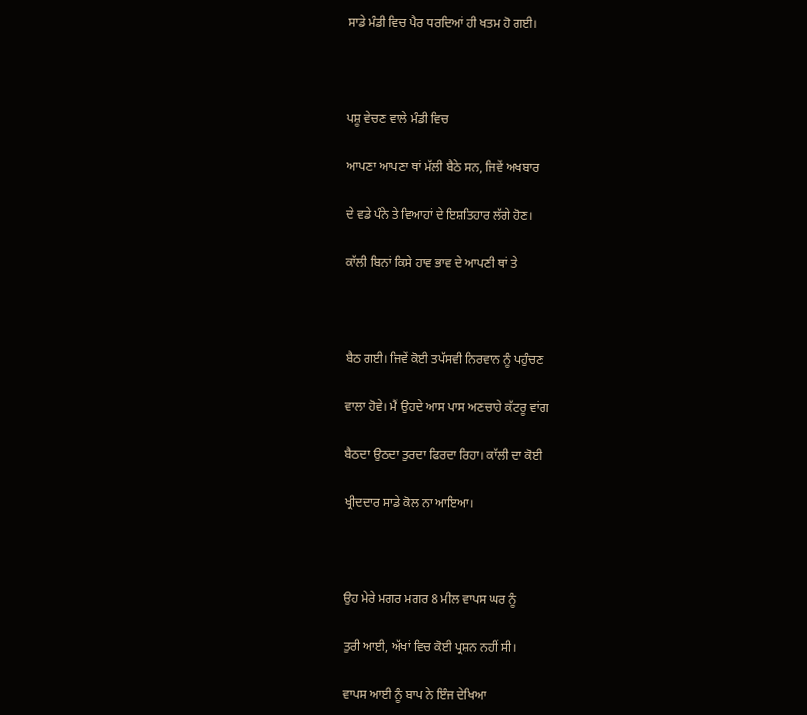ਸਾਡੇ ਮੰਡੀ ਵਿਚ ਪੈਰ ਧਰਦਿਆਂ ਹੀ ਖਤਮ ਹੋ ਗਈ।



ਪਸ਼ੂ ਵੇਚਣ ਵਾਲੇ ਮੰਡੀ ਵਿਚ

ਆਪਣਾ ਆਪਣਾ ਥਾਂ ਮੱਲੀ ਬੈਠੇ ਸਨ, ਜਿਵੇਂ ਅਖਬਾਰ

ਦੇ ਵਡੇ ਪੰਨੇ ਤੇ ਵਿਆਹਾਂ ਦੇ ਇਸ਼ਤਿਹਾਰ ਲੱਗੇ ਹੋਣ।

ਕਾੱਲੀ ਬਿਨਾਂ ਕਿਸੇ ਹਾਵ ਭਾਵ ਦੇ ਆਪਣੀ ਥਾਂ ਤੇ



ਬੈਠ ਗਈ। ਜਿਵੇਂ ਕੋਈ ਤਪੱਸਵੀ ਨਿਰਵਾਨ ਨੂੰ ਪਹੁੰਚਣ

ਵਾਲਾ ਹੋਵੇ। ਮੈਂ ਉਹਦੇ ਆਸ ਪਾਸ ਅਣਚਾਹੇ ਕੱਟਰੂ ਵਾਂਗ

ਬੈਠਦਾ ਉਠਦਾ ਤੁਰਦਾ ਫਿਰਦਾ ਰਿਹਾ। ਕਾੱਲੀ ਦਾ ਕੋਈ

ਖ੍ਰੀਦਦਾਰ ਸਾਡੇ ਕੋਲ ਨਾ ਆਇਆ।



ਉਹ ਮੇਰੇ ਮਗਰ ਮਗਰ 8 ਮੀਲ ਵਾਪਸ ਘਰ ਨੂੰ

ਤੁਰੀ ਆਈ, ਅੱਖਾਂ ਵਿਚ ਕੋਈ ਪ੍ਰਸ਼ਨ ਨਹੀਂ ਸੀ।

ਵਾਪਸ ਆਈ ਨੂੰ ਬਾਪ ਨੇ ਇੰਜ ਦੇਖਿਆ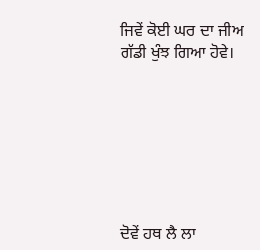ਜਿਵੇਂ ਕੋਈ ਘਰ ਦਾ ਜੀਅ ਗੱਡੀ ਖੁੰਝ ਗਿਆ ਹੋਵੇ।







ਦੋਵੇਂ ਹਥ ਲੈ ਲਾ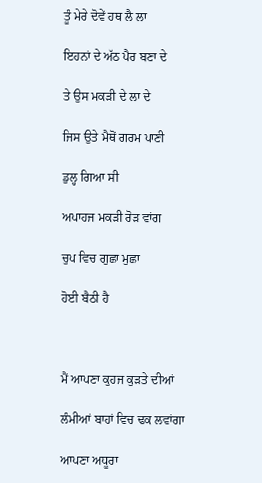ਤੂੰ ਮੇਰੇ ਦੋਵੇਂ ਹਥ ਲੈ ਲਾ

ਇਹਨਾਂ ਦੇ ਅੱਠ ਪੈਰ ਬਣਾ ਦੇ

ਤੇ ਉਸ ਮਕੜੀ ਦੇ ਲਾ ਦੇ

ਜਿਸ ਉਤੇ ਮੈਥੋਂ ਗਰਮ ਪਾਣੀ

ਡੁਲ੍ਹ ਗਿਆ ਸੀ

ਅਪਾਹਜ ਮਕੜੀ ਰੋੜ ਵਾਂਗ

ਚੁਪ ਵਿਚ ਗੁਛਾ ਮੁਛਾ

ਹੋਈ ਬੈਠੀ ਹੈ



ਮੈਂ ਆਪਣਾ ਕੁਹਜ ਕੁੜਤੇ ਦੀਆਂ

ਲੰਮੀਆਂ ਬਾਹਾਂ ਵਿਚ ਢਕ ਲਵਾਂਗਾ

ਆਪਣਾ ਅਧੂਰਾ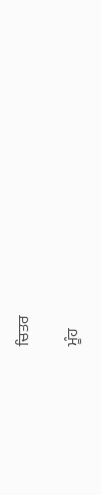ਚਿਤਰ

ਮੂੰਹ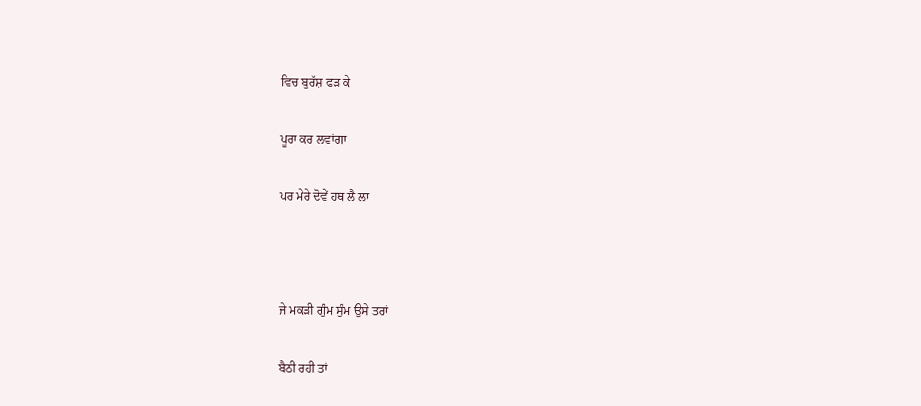ਵਿਚ ਬੁਰੱਸ਼ ਫੜ ਕੇ

ਪੂਰਾ ਕਰ ਲਵਾਂਗਾ

ਪਰ ਮੇਰੇ ਦੋਵੇਂ ਹਥ ਲੈ ਲਾ



ਜੇ ਮਕੜੀ ਗੁੰਮ ਸੁੰਮ ਉਸੇ ਤਰਾਂ

ਬੈਠੀ ਰਹੀ ਤਾਂ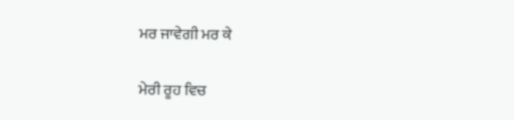ਮਰ ਜਾਵੇਗੀ ਮਰ ਕੇ

ਮੇਰੀ ਰੂਹ ਵਿਚ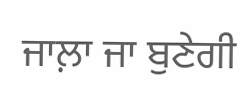ਜਾਲ਼ਾ ਜਾ ਬੁਣੇਗੀ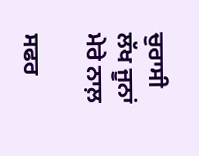ਚੁਰਾਸੀ ਲੱਖ ਜੂਨਾਂ ਮੇਰੇ ਨਾਲ਼

ਸਫਰ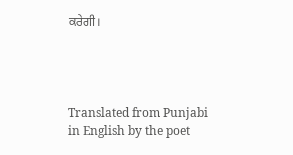ਕਰੇਗੀ।




Translated from Punjabi in English by the poet